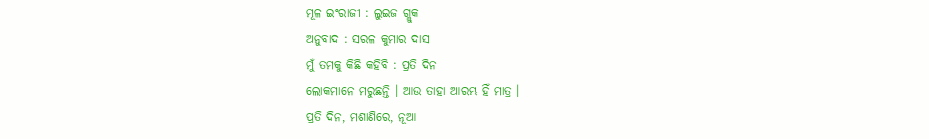ମୂଳ ଇଂରାଜୀ : ଲୁଇଜ ଗ୍ଲୁକ
ଅନୁବାଦ : ସରଳ କୁମାର ଦାସ
ମୁଁ ତମକୁ କିଛି କହିବି : ପ୍ରତି ଦିନ
ଲୋକମାନେ ମରୁଛନ୍ତି । ଆଉ ତାହା ଆରମ୍ଭ ହିଁ ମାତ୍ର ।
ପ୍ରତି ଦିନ, ମଶାଣିରେ, ନୂଆ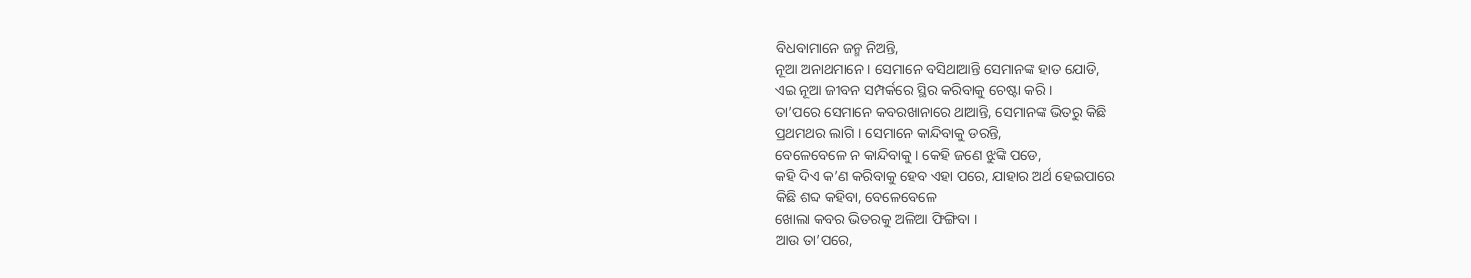ବିଧବାମାନେ ଜନ୍ମ ନିଅନ୍ତି,
ନୂଆ ଅନାଥମାନେ । ସେମାନେ ବସିଥାଆନ୍ତି ସେମାନଙ୍କ ହାତ ଯୋଡି,
ଏଇ ନୂଆ ଜୀବନ ସମ୍ପର୍କରେ ସ୍ଥିର କରିବାକୁ ଚେଷ୍ଟା କରି ।
ତା’ପରେ ସେମାନେ କବରଖାନାରେ ଥାଆନ୍ତି, ସେମାନଙ୍କ ଭିତରୁ କିଛି
ପ୍ରଥମଥର ଲାଗି । ସେମାନେ କାନ୍ଦିବାକୁ ଡରନ୍ତି,
ବେଳେବେଳେ ନ କାନ୍ଦିବାକୁ । କେହି ଜଣେ ଝୁଙ୍କି ପଡେ,
କହି ଦିଏ କ’ଣ କରିବାକୁ ହେବ ଏହା ପରେ, ଯାହାର ଅର୍ଥ ହେଇପାରେ
କିଛି ଶବ୍ଦ କହିବା, ବେଳେବେଳେ
ଖୋଲା କବର ଭିତରକୁ ଅଳିଆ ଫିଙ୍ଗିବା ।
ଆଉ ତା’ପରେ,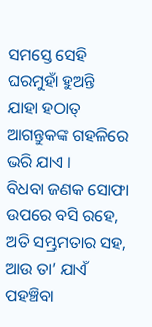ସମସ୍ତେ ସେହି ଘରମୁହାଁ ହୁଅନ୍ତି
ଯାହା ହଠାତ୍ ଆଗନ୍ତୁକଙ୍କ ଗହଳିରେ ଭରି ଯାଏ ।
ବିଧବା ଜଣକ ସୋଫା ଉପରେ ବସି ରହେ, ଅତି ସମ୍ଭ୍ରମତାର ସହ,
ଆଉ ତା’ ଯାଏଁ ପହଞ୍ଚିବା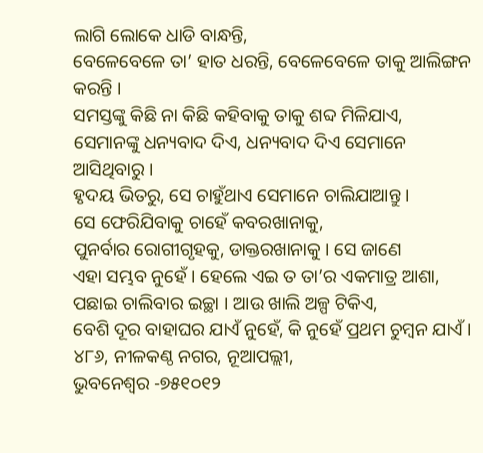ଲାଗି ଲୋକେ ଧାଡି ବାନ୍ଧନ୍ତି,
ବେଳେବେଳେ ତା’ ହାତ ଧରନ୍ତି, ବେଳେବେଳେ ତାକୁ ଆଲିଙ୍ଗନ କରନ୍ତି ।
ସମସ୍ତଙ୍କୁ କିଛି ନା କିଛି କହିବାକୁ ତାକୁ ଶବ୍ଦ ମିଳିଯାଏ,
ସେମାନଙ୍କୁ ଧନ୍ୟବାଦ ଦିଏ, ଧନ୍ୟବାଦ ଦିଏ ସେମାନେ ଆସିଥିବାରୁ ।
ହୃଦୟ ଭିତରୁ, ସେ ଚାହୁଁଥାଏ ସେମାନେ ଚାଲିଯାଆନ୍ତୁ ।
ସେ ଫେରିଯିବାକୁ ଚାହେଁ କବରଖାନାକୁ,
ପୁନର୍ବାର ରୋଗୀଗୃହକୁ, ଡାକ୍ତରଖାନାକୁ । ସେ ଜାଣେ
ଏହା ସମ୍ଭବ ନୁହେଁ । ହେଲେ ଏଇ ତ ତା’ର ଏକମାତ୍ର ଆଶା,
ପଛାଇ ଚାଲିବାର ଇଚ୍ଛା । ଆଉ ଖାଲି ଅଳ୍ପ ଟିକିଏ,
ବେଶି ଦୂର ବାହାଘର ଯାଏଁ ନୁହେଁ, କି ନୁହେଁ ପ୍ରଥମ ଚୁମ୍ୱନ ଯାଏଁ ।
୪୮୬, ନୀଳକଣ୍ଠ ନଗର, ନୂଆପଲ୍ଲୀ,
ଭୁବନେଶ୍ଵର -୭୫୧୦୧୨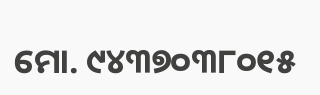ମୋ. ୯୪୩୭୦୩୮୦୧୫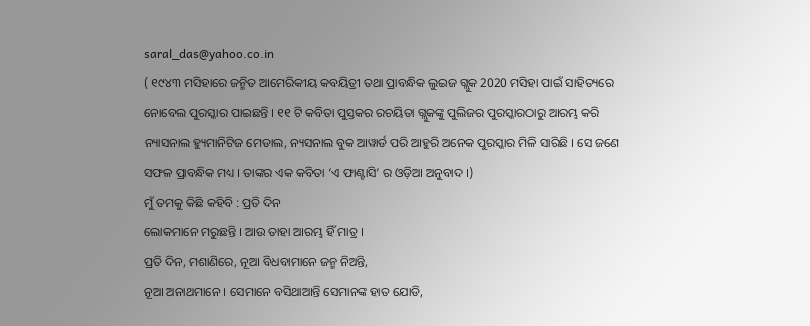saral_das@yahoo.co.in
( ୧୯୪୩ ମସିହାରେ ଜନ୍ମିତ ଆମେରିକୀୟ କବୟିତ୍ରୀ ତଥା ପ୍ରାବନ୍ଧିକ ଲୁଇଜ ଗ୍ଲୁକ 2020 ମସିହା ପାଇଁ ସାହିତ୍ୟରେ ନୋବେଲ ପୁରସ୍କାର ପାଇଛନ୍ତି । ୧୧ ଟି କବିତା ପୁସ୍ତକର ରଚୟିତା ଗ୍ଲୁକଙ୍କୁ ପୁଲିଜର ପୁରସ୍କାରଠାରୁ ଆରମ୍ଭ କରି ନ୍ୟାସନାଲ ହ୍ୟୁମାନିଟିଜ ମେଡାଲ, ନ୍ୟସନାଲ ବୁକ ଆୱାର୍ଡ ପରି ଆହୁରି ଅନେକ ପୁରସ୍କାର ମିଳି ସାରିଛି । ସେ ଜଣେ ସଫଳ ପ୍ରାବନ୍ଧିକ ମଧ୍ୟ । ତାଙ୍କର ଏକ କବିତା ‘ଏ ଫାଣ୍ଟାସି’ ର ଓଡ଼ିଆ ଅନୁବାଦ ।)
ମୁଁ ତମକୁ କିଛି କହିବି : ପ୍ରତି ଦିନ
ଲୋକମାନେ ମରୁଛନ୍ତି । ଆଉ ତାହା ଆରମ୍ଭ ହିଁ ମାତ୍ର ।
ପ୍ରତି ଦିନ, ମଶାଣିରେ, ନୂଆ ବିଧବାମାନେ ଜନ୍ମ ନିଅନ୍ତି,
ନୂଆ ଅନାଥମାନେ । ସେମାନେ ବସିଥାଆନ୍ତି ସେମାନଙ୍କ ହାତ ଯୋଡି,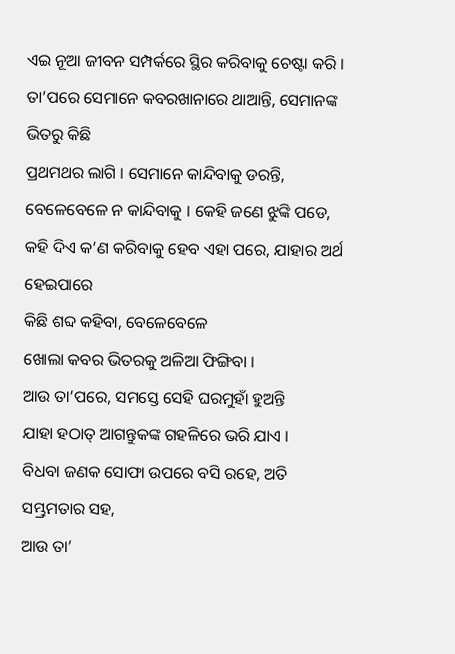ଏଇ ନୂଆ ଜୀବନ ସମ୍ପର୍କରେ ସ୍ଥିର କରିବାକୁ ଚେଷ୍ଟା କରି ।
ତା’ପରେ ସେମାନେ କବରଖାନାରେ ଥାଆନ୍ତି, ସେମାନଙ୍କ ଭିତରୁ କିଛି
ପ୍ରଥମଥର ଲାଗି । ସେମାନେ କାନ୍ଦିବାକୁ ଡରନ୍ତି,
ବେଳେବେଳେ ନ କାନ୍ଦିବାକୁ । କେହି ଜଣେ ଝୁଙ୍କି ପଡେ,
କହି ଦିଏ କ’ଣ କରିବାକୁ ହେବ ଏହା ପରେ, ଯାହାର ଅର୍ଥ ହେଇପାରେ
କିଛି ଶବ୍ଦ କହିବା, ବେଳେବେଳେ
ଖୋଲା କବର ଭିତରକୁ ଅଳିଆ ଫିଙ୍ଗିବା ।
ଆଉ ତା’ପରେ, ସମସ୍ତେ ସେହି ଘରମୁହାଁ ହୁଅନ୍ତି
ଯାହା ହଠାତ୍ ଆଗନ୍ତୁକଙ୍କ ଗହଳିରେ ଭରି ଯାଏ ।
ବିଧବା ଜଣକ ସୋଫା ଉପରେ ବସି ରହେ, ଅତି ସମ୍ଭ୍ରମତାର ସହ,
ଆଉ ତା’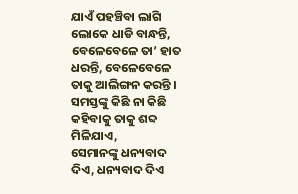ଯାଏଁ ପହଞ୍ଚିବା ଲାଗି ଲୋକେ ଧାଡି ବାନ୍ଧନ୍ତି,
ବେଳେବେଳେ ତା’ ହାତ ଧରନ୍ତି, ବେଳେବେଳେ ତାକୁ ଆଲିଙ୍ଗନ କରନ୍ତି ।
ସମସ୍ତଙ୍କୁ କିଛି ନା କିଛି କହିବାକୁ ତାକୁ ଶବ୍ଦ ମିଳିଯାଏ,
ସେମାନଙ୍କୁ ଧନ୍ୟବାଦ ଦିଏ, ଧନ୍ୟବାଦ ଦିଏ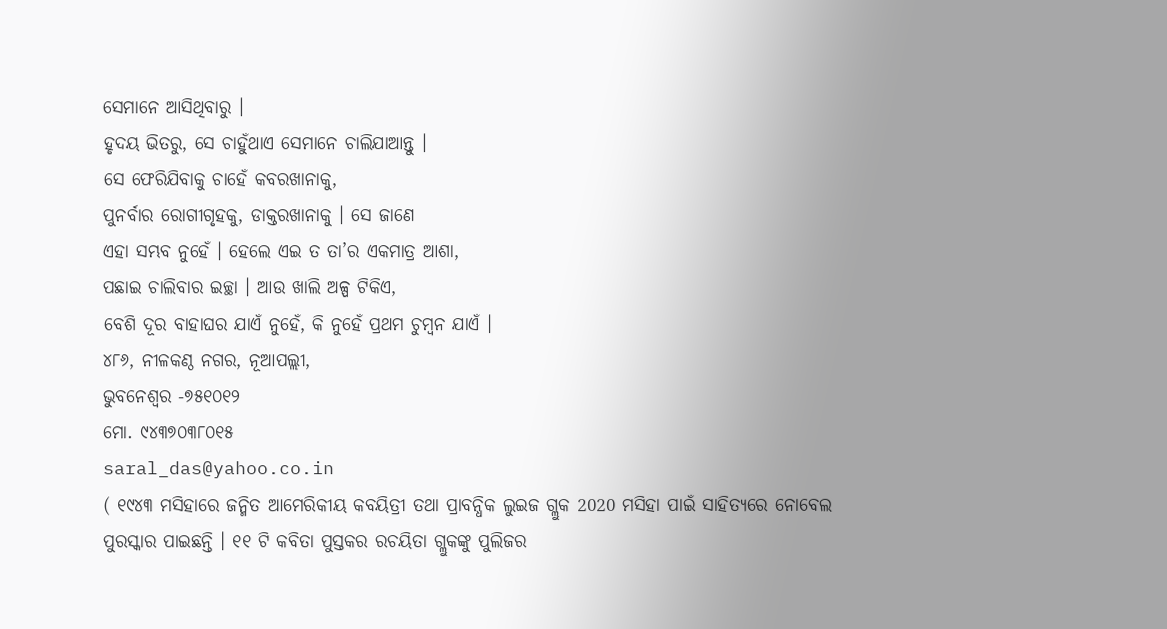ସେମାନେ ଆସିଥିବାରୁ ।
ହୃଦୟ ଭିତରୁ, ସେ ଚାହୁଁଥାଏ ସେମାନେ ଚାଲିଯାଆନ୍ତୁ ।
ସେ ଫେରିଯିବାକୁ ଚାହେଁ କବରଖାନାକୁ,
ପୁନର୍ବାର ରୋଗୀଗୃହକୁ, ଡାକ୍ତରଖାନାକୁ । ସେ ଜାଣେ
ଏହା ସମ୍ଭବ ନୁହେଁ । ହେଲେ ଏଇ ତ ତା’ର ଏକମାତ୍ର ଆଶା,
ପଛାଇ ଚାଲିବାର ଇଚ୍ଛା । ଆଉ ଖାଲି ଅଳ୍ପ ଟିକିଏ,
ବେଶି ଦୂର ବାହାଘର ଯାଏଁ ନୁହେଁ, କି ନୁହେଁ ପ୍ରଥମ ଚୁମ୍ୱନ ଯାଏଁ ।
୪୮୬, ନୀଳକଣ୍ଠ ନଗର, ନୂଆପଲ୍ଲୀ,
ଭୁବନେଶ୍ଵର -୭୫୧୦୧୨
ମୋ. ୯୪୩୭୦୩୮୦୧୫
saral_das@yahoo.co.in
( ୧୯୪୩ ମସିହାରେ ଜନ୍ମିତ ଆମେରିକୀୟ କବୟିତ୍ରୀ ତଥା ପ୍ରାବନ୍ଧିକ ଲୁଇଜ ଗ୍ଲୁକ 2020 ମସିହା ପାଇଁ ସାହିତ୍ୟରେ ନୋବେଲ ପୁରସ୍କାର ପାଇଛନ୍ତି । ୧୧ ଟି କବିତା ପୁସ୍ତକର ରଚୟିତା ଗ୍ଲୁକଙ୍କୁ ପୁଲିଜର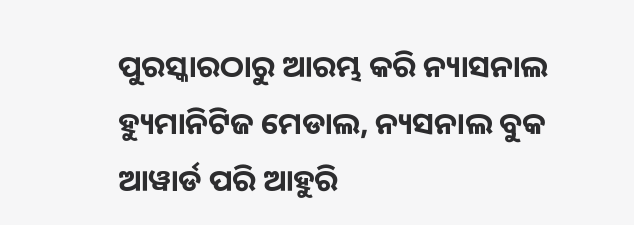ପୁରସ୍କାରଠାରୁ ଆରମ୍ଭ କରି ନ୍ୟାସନାଲ ହ୍ୟୁମାନିଟିଜ ମେଡାଲ, ନ୍ୟସନାଲ ବୁକ ଆୱାର୍ଡ ପରି ଆହୁରି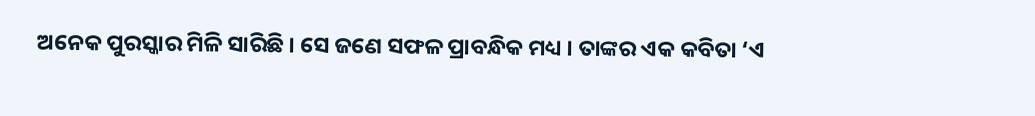ଅନେକ ପୁରସ୍କାର ମିଳି ସାରିଛି । ସେ ଜଣେ ସଫଳ ପ୍ରାବନ୍ଧିକ ମଧ୍ୟ । ତାଙ୍କର ଏକ କବିତା ‘ଏ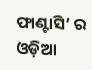ଫାଣ୍ଟାସି’ ର ଓଡ଼ିଆ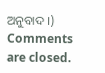ଅନୁବାଦ ।)
Comments are closed.